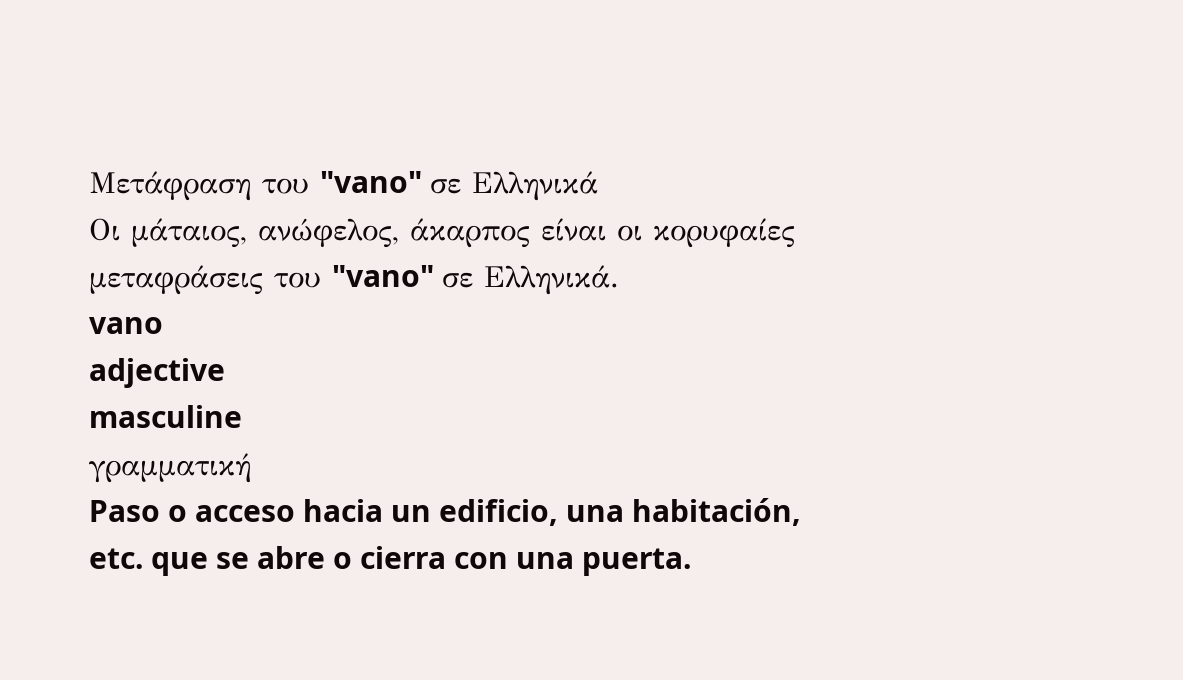Μετάφραση του "vano" σε Ελληνικά
Οι μάταιος, ανώφελος, άκαρπος είναι οι κορυφαίες μεταφράσεις του "vano" σε Ελληνικά.
vano
adjective
masculine
γραμματική
Paso o acceso hacia un edificio, una habitación, etc. que se abre o cierra con una puerta.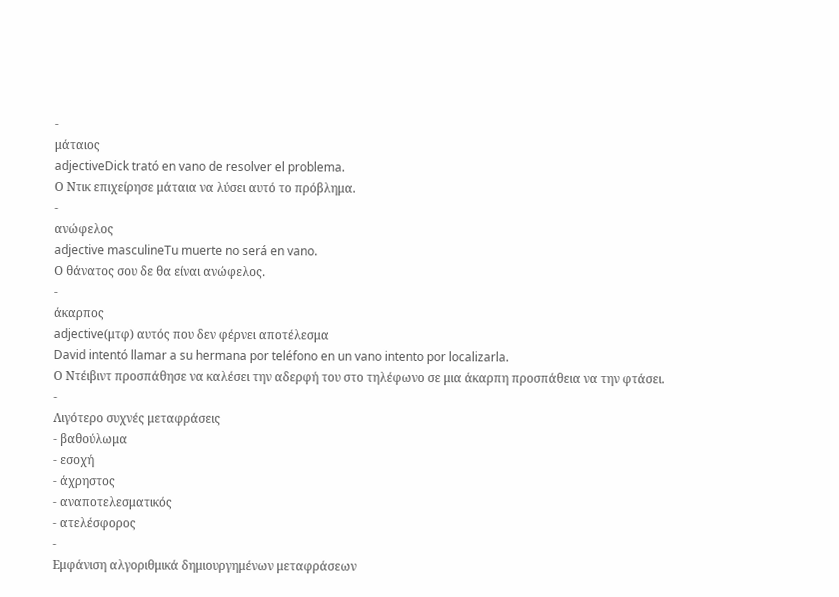-
μάταιος
adjectiveDick trató en vano de resolver el problema.
Ο Ντικ επιχείρησε μάταια να λύσει αυτό το πρόβλημα.
-
ανώφελος
adjective masculineTu muerte no será en vano.
Ο θάνατος σου δε θα είναι ανώφελος.
-
άκαρπος
adjective(μτφ) αυτός που δεν φέρνει αποτέλεσμα
David intentó llamar a su hermana por teléfono en un vano intento por localizarla.
Ο Ντέιβιντ προσπάθησε να καλέσει την αδερφή του στο τηλέφωνο σε μια άκαρπη προσπάθεια να την φτάσει.
-
Λιγότερο συχνές μεταφράσεις
- βαθούλωμα
- εσοχή
- άχρηστος
- αναποτελεσματικός
- ατελέσφορος
-
Εμφάνιση αλγοριθμικά δημιουργημένων μεταφράσεων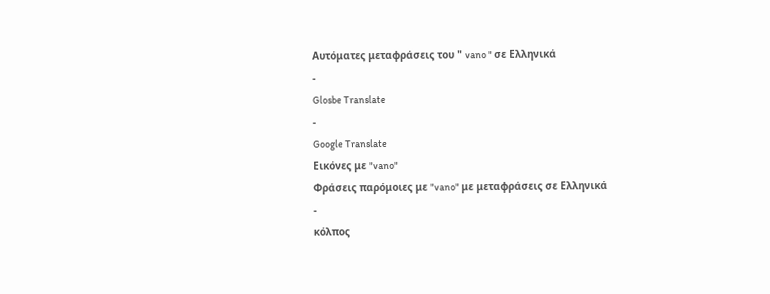Αυτόματες μεταφράσεις του " vano " σε Ελληνικά
-
Glosbe Translate
-
Google Translate
Εικόνες με "vano"
Φράσεις παρόμοιες με "vano" με μεταφράσεις σε Ελληνικά
-
κόλπος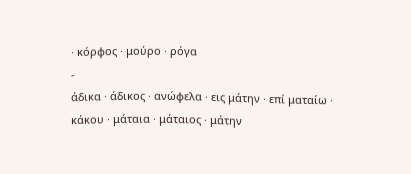· κόρφος · μούρο · ρόγα
-
άδικα · άδικος · ανώφελα · εις μάτην · επί ματαίω · κάκου · μάταια · μάταιος · μάτην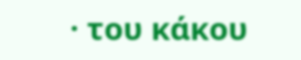· του κάκου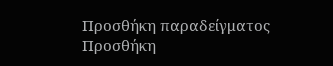Προσθήκη παραδείγματος
Προσθήκη